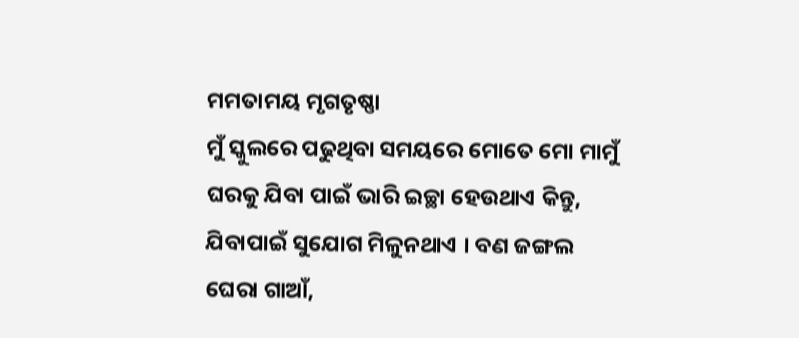ମମତାମୟ ମୃଗତୃଷ୍ଣା
ମୁଁ ସ୍କୁଲରେ ପଢୁଥିବା ସମୟରେ ମୋତେ ମୋ ମାମୁଁ ଘରକୁ ଯିବା ପାଇଁ ଭାରି ଇଚ୍ଛା ହେଉଥାଏ କିନ୍ତୁ, ଯିବାପାଇଁ ସୁଯୋଗ ମିଳୁନଥାଏ । ବଣ ଜଙ୍ଗଲ ଘେରା ଗାଆଁ,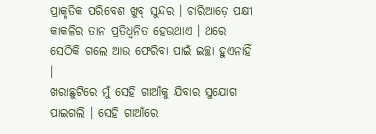ପ୍ରାକୃତିକ ପରିବେଶ ଖୁବ୍ ସୁନ୍ଦର । ଚାରିଆଡ଼େ ପକ୍ଷୀ କାକଳିର ତାନ ପ୍ରତିଧ୍ୱନିତ ହେଉଥାଏ । ଥରେ ସେଠିକି ଗଲେ ଆଉ ଫେରିବା ପାଇଁ ଇଚ୍ଛା ହୁଏନାହିଁ ।
ଖରାଛୁଟିରେ ମୁଁ ସେହି ଗାଆଁକୁ ଯିବାର ସୁଯୋଗ ପାଇଗଲି । ସେହି ଗାଆଁରେ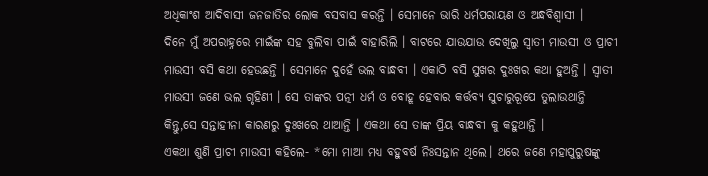ଅଧିକାଂଶ ଆଦିବାସୀ ଜନଜାତିର ଲୋକ ବସବାସ କରନ୍ତି । ସେମାନେ ଭାରି ଧର୍ମପରାୟଣ ଓ ଅନ୍ଧବିଶ୍ୱାସୀ ।
ଦିନେ ମୁଁ ଅପରାହ୍ନରେ ମାଇଁଙ୍କ ସହ ବୁଲିବା ପାଇଁ ବାହାରିଲି । ବାଟରେ ଯାଉଯାଉ ଦେଖିଲୁ ସ୍ବାତୀ ମାଉସୀ ଓ ପ୍ରାଚୀ ମାଉସୀ ବସି କଥା ହେଉଛନ୍ତି । ସେମାନେ ଦୁହେଁ ଭଲ ବାନ୍ଧବୀ । ଏକାଠି ବସି ସୁଖର ଦୁଃଖର କଥା ହୁଅନ୍ତି । ସ୍ବାତୀ ମାଉସୀ ଜଣେ ଭଲ ଗୃହିଣୀ । ସେ ତାଙ୍କର ପତ୍ନୀ ଧର୍ମ ଓ ବୋହୂ ହେବାର କର୍ତ୍ତବ୍ୟ ସୁଚାରୁରୂପେ ତୁଲାଉଥାନ୍ତି କିନ୍ତୁ,ସେ ସନ୍ତାହୀନା କାରଣରୁ ଦୁଃଖରେ ଥାଆନ୍ତି । ଏକଥା ସେ ତାଙ୍କ ପ୍ରିୟ ବାନ୍ଧବୀ କୁ କହୁଥାନ୍ତି ।
ଏକଥା ଶୁଣି ପ୍ରାଚୀ ମାଉସୀ କହିଲେ- *ମୋ ମାଆ ମଧ୍ୟ ବହୁବର୍ଷ ନିଃସନ୍ତାନ ଥିଲେ। ଥରେ ଜଣେ ମହାପୁରୁଷଙ୍କୁ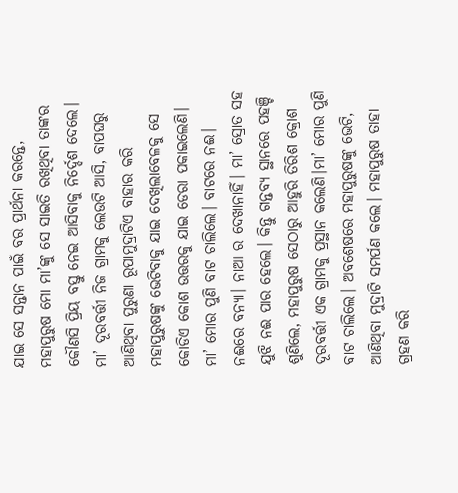ଯାଇ ସେ ସନ୍ତାନ ପାଇଁ ବର ପ୍ରାର୍ଥନା କରନ୍ତେ, ମହାପୁରୁଷ ମୋ ମା’ଙ୍କୁ ସେ ସାଇତି ରଖିଥିବା ତାଙ୍କର କୌଣସି ପ୍ରିୟ ବସ୍ତୁ ନେଇ ଆସିବାକୁ ନିର୍ଦ୍ଦେଶ ଦେଲେ। ମା’ ଦୂରବର୍ତ୍ତୀ ନିଜ ଗ୍ରାମକୁ ଲେଉଟି ଆସି, ବାପଘରୁ ଆଣିଥିବା ପୁରୁଣା ରୂପାମୁଦ୍ରାଟିଏ ବାହାର କରି ମହାପୁରୁଷଙ୍କୁ ଭେଟିବାକୁ ଯାଇ ଦେଖିଲାବେଳକୁ ସେ କୋଡିଏ କୋଶ ଉତ୍ତରକୁ ଯାଇ ଡେରା ପକାଇଲେଣି। ମା’ ମୋର ପୁଣି ବାଟ ଚାଲିଲେ। ବାଟରେ ନଈ। ନଈରେ ବନ୍ୟା। ନାଆ ର ଦେଖାନାହିଁ। ମା’ ସ୍ରୋତ ସହ ଯୁଝି ନଈ ପାର ହେଲେ। କିନ୍ତୁ ଗନ୍ତବ୍ୟ ସ୍ଥାନରେ ପହଞ୍ଚି ଶୁଣିଲେ, ମହାପୁରୁଷ ସେଠାରୁ ଆହୁରି ତିରିଶ କ୍ରୋଶ ଦୂରବର୍ତ୍ତୀ ଏକ ଗ୍ରାମକୁ ପ୍ରସ୍ଥାନ କଲେଣି।ମା’ ମୋର ପୁଣି ବାଟ ଚାଲିଲେ। ଅବଶେଷରେ ମହାପୁରୁଷଙ୍କୁ ଭେଟି, ଆଣିଥିବା ମୁଦ୍ରାଟି ସମର୍ପଣ କଲେ। ମହାପୁରୁଷ ତାହା ଗ୍ରହଣ କରି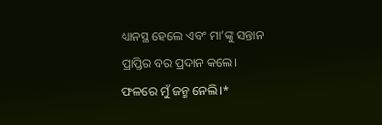ଧ୍ୟାନସ୍ଥ ହେଲେ ଏବଂ ମା’ଙ୍କୁ ସନ୍ତାନ ପ୍ରାପ୍ତିର ବର ପ୍ରଦାନ କଲେ। ଫଳରେ ମୁଁ ଜନ୍ମ ନେଲି।*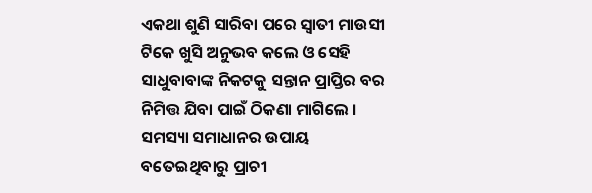ଏକଥା ଶୁଣି ସାରିବା ପରେ ସ୍ବାତୀ ମାଉସୀ ଟିକେ ଖୁସି ଅନୁଭବ କଲେ ଓ ସେହି ସାଧୁବାବାଙ୍କ ନିକଟକୁ ସନ୍ତାନ ପ୍ରାପ୍ତିର ବର ନିମିତ୍ତ ଯିବା ପାଇଁ ଠିକଣା ମାଗିଲେ । ସମସ୍ୟା ସମାଧାନର ଉପାୟ ବତେଇଥିବାରୁ ପ୍ରାଚୀ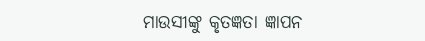ମାଉସୀଙ୍କୁ କୃତଜ୍ଞତା ଜ୍ଞାପନ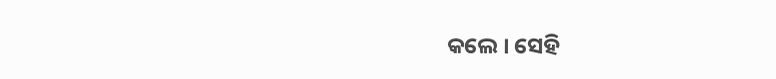କଲେ । ସେହି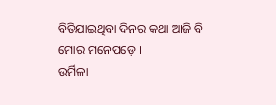ବିତିଯାଇଥିବା ଦିନର କଥା ଆଜି ବି ମୋର ମନେପଡ଼େ ।
ଉର୍ମିଳା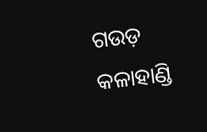ଗଉଡ଼
କଳାହାଣ୍ଡି